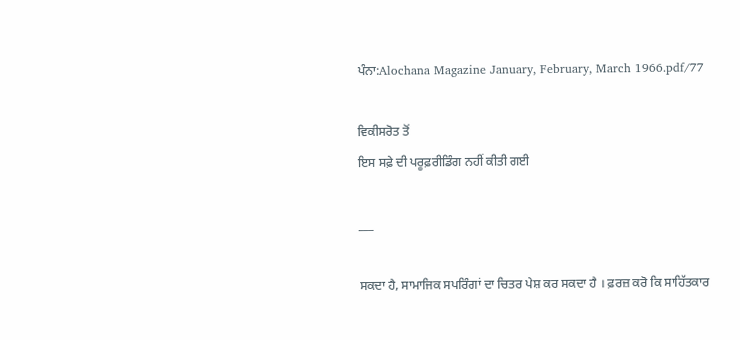ਪੰਨਾ:Alochana Magazine January, February, March 1966.pdf/77

ਵਿਕੀਸਰੋਤ ਤੋਂ
ਇਸ ਸਫ਼ੇ ਦੀ ਪਰੂਫ਼ਰੀਡਿੰਗ ਨਹੀਂ ਕੀਤੀ ਗਈ

___

ਸਕਦਾ ਹੈ, ਸਾਮਾਜਿਕ ਸਪਰਿੰਗਾਂ ਦਾ ਚਿਤਰ ਪੇਸ਼ ਕਰ ਸਕਦਾ ਹੈ । ਫ਼ਰਜ਼ ਕਰੋ ਕਿ ਸਾਹਿੱਤਕਾਰ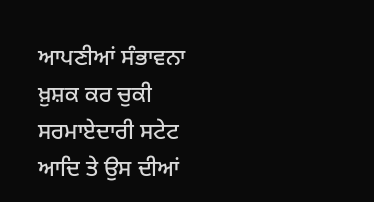ਆਪਣੀਆਂ ਸੰਭਾਵਨਾ ਖ਼ੁਸ਼ਕ ਕਰ ਚੁਕੀ ਸਰਮਾਏਦਾਰੀ ਸਟੇਟ ਆਦਿ ਤੇ ਉਸ ਦੀਆਂ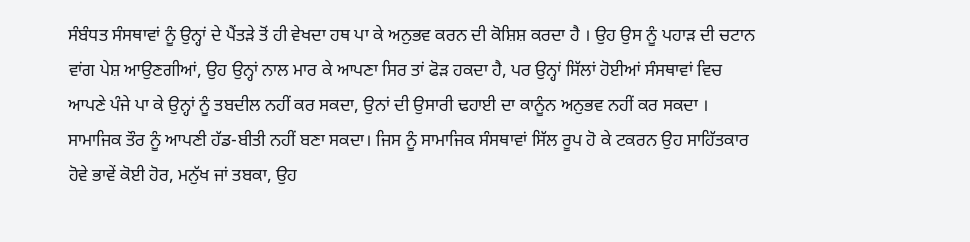ਸੰਬੰਧਤ ਸੰਸਥਾਵਾਂ ਨੂੰ ਉਨ੍ਹਾਂ ਦੇ ਪੈਂਤੜੇ ਤੋਂ ਹੀ ਵੇਖਦਾ ਹਥ ਪਾ ਕੇ ਅਨੁਭਵ ਕਰਨ ਦੀ ਕੋਸ਼ਿਸ਼ ਕਰਦਾ ਹੈ । ਉਹ ਉਸ ਨੂੰ ਪਹਾੜ ਦੀ ਚਟਾਨ ਵਾਂਗ ਪੇਸ਼ ਆਉਣਗੀਆਂ, ਉਹ ਉਨ੍ਹਾਂ ਨਾਲ ਮਾਰ ਕੇ ਆਪਣਾ ਸਿਰ ਤਾਂ ਫੋੜ ਹਕਦਾ ਹੈ, ਪਰ ਉਨ੍ਹਾਂ ਸਿੱਲਾਂ ਹੋਈਆਂ ਸੰਸਥਾਵਾਂ ਵਿਚ ਆਪਣੇ ਪੰਜੇ ਪਾ ਕੇ ਉਨ੍ਹਾਂ ਨੂੰ ਤਬਦੀਲ ਨਹੀਂ ਕਰ ਸਕਦਾ, ਉਨਾਂ ਦੀ ਉਸਾਰੀ ਢਹਾਈ ਦਾ ਕਾਨੂੰਨ ਅਨੁਭਵ ਨਹੀਂ ਕਰ ਸਕਦਾ । ਸਾਮਾਜਿਕ ਤੌਰ ਨੂੰ ਆਪਣੀ ਹੱਡ-ਬੀਤੀ ਨਹੀਂ ਬਣਾ ਸਕਦਾ। ਜਿਸ ਨੂੰ ਸਾਮਾਜਿਕ ਸੰਸਥਾਵਾਂ ਸਿੱਲ ਰੂਪ ਹੋ ਕੇ ਟਕਰਨ ਉਹ ਸਾਹਿੱਤਕਾਰ ਹੋਵੇ ਭਾਵੇਂ ਕੋਈ ਹੋਰ, ਮਨੁੱਖ ਜਾਂ ਤਬਕਾ, ਉਹ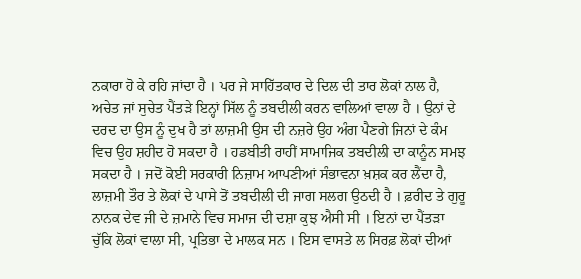ਨਕਾਰਾ ਹੋ ਕੇ ਰਹਿ ਜਾਂਦਾ ਹੈ । ਪਰ ਜੇ ਸਾਹਿੱਤਕਾਰ ਦੇ ਦਿਲ ਦੀ ਤਾਰ ਲੋਕਾਂ ਨਾਲ ਹੈ, ਅਚੇਤ ਜਾਂ ਸੁਚੇਤ ਪੈਂਤੜੇ ਇਨ੍ਹਾਂ ਸਿੱਲ ਨੂੰ ਤਬਦੀਲੀ ਕਰਨ ਵਾਲਿਆਂ ਵਾਲਾ ਹੈ । ਉਨਾਂ ਦੇ ਦਰਦ ਦਾ ਉਸ ਨੂੰ ਦੁਖ ਹੈ ਤਾਂ ਲਾਜ਼ਮੀ ਉਸ ਦੀ ਨਜ਼ਰੇ ਉਹ ਅੰਗ ਪੈਣਗੇ ਜਿਨਾਂ ਦੇ ਕੰਮ ਵਿਚ ਉਹ ਸ਼ਹੀਦ ਹੋ ਸਕਦਾ ਹੈ । ਹਡਬੀਤੀ ਰਾਹੀਂ ਸਾਮਾਜਿਕ ਤਬਦੀਲੀ ਦਾ ਕਾਨੂੰਨ ਸਮਝ ਸਕਦਾ ਹੈ । ਜਦੋਂ ਕੋਈ ਸਰਕਾਰੀ ਨਿਜ਼ਾਮ ਆਪਣੀਆਂ ਸੰਭਾਵਨਾ ਖ਼ਸ਼ਕ ਕਰ ਲੈਂਦਾ ਹੈ, ਲਾਜ਼ਮੀ ਤੌਰ ਤੇ ਲੋਕਾਂ ਦੇ ਪਾਸੇ ਤੋਂ ਤਬਦੀਲੀ ਦੀ ਜਾਗ ਸਲਗ ਉਠਦੀ ਹੈ । ਫ਼ਰੀਦ ਤੇ ਗੁਰੂ ਨਾਨਕ ਦੇਵ ਜੀ ਦੇ ਜ਼ਮਾਨੇ ਵਿਚ ਸਮਾਜ ਦੀ ਦਸ਼ਾ ਕੁਝ ਐਸੀ ਸੀ । ਇਨਾਂ ਦਾ ਪੈਂਤੜਾ ਚੁੱਕਿ ਲੋਕਾਂ ਵਾਲਾ ਸੀ, ਪ੍ਰਤਿਭਾ ਦੇ ਮਾਲਕ ਸਨ । ਇਸ ਵਾਸਤੇ ਲ ਸਿਰਫ਼ ਲੋਕਾਂ ਦੀਆਂ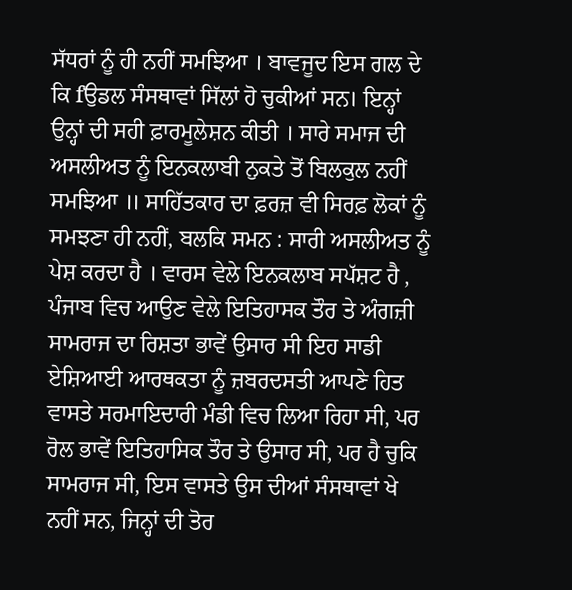ਸੱਧਰਾਂ ਨੂੰ ਹੀ ਨਹੀਂ ਸਮਝਿਆ । ਬਾਵਜੂਦ ਇਸ ਗਲ ਦੇ ਕਿ fਉਡਲ ਸੰਸਥਾਵਾਂ ਸਿੱਲਾਂ ਹੋ ਚੁਕੀਆਂ ਸਨ। ਇਨ੍ਹਾਂ ਉਨ੍ਹਾਂ ਦੀ ਸਹੀ ਫ਼ਾਰਮੂਲੇਸ਼ਨ ਕੀਤੀ । ਸਾਰੇ ਸਮਾਜ ਦੀ ਅਸਲੀਅਤ ਨੂੰ ਇਨਕਲਾਬੀ ਨੁਕਤੇ ਤੋਂ ਬਿਲਕੁਲ ਨਹੀਂ ਸਮਝਿਆ ॥ ਸਾਹਿੱਤਕਾਰ ਦਾ ਫ਼ਰਜ਼ ਵੀ ਸਿਰਫ਼ ਲੋਕਾਂ ਨੂੰ ਸਮਝਣਾ ਹੀ ਨਹੀਂ, ਬਲਕਿ ਸਮਨ : ਸਾਰੀ ਅਸਲੀਅਤ ਨੂੰ ਪੇਸ਼ ਕਰਦਾ ਹੈ । ਵਾਰਸ ਵੇਲੇ ਇਨਕਲਾਬ ਸਪੱਸ਼ਟ ਹੈ , ਪੰਜਾਬ ਵਿਚ ਆਉਣ ਵੇਲੇ ਇਤਿਹਾਸਕ ਤੌਰ ਤੇ ਅੰਗਜ਼ੀ ਸਾਮਰਾਜ ਦਾ ਰਿਸ਼ਤਾ ਭਾਵੇਂ ਉਸਾਰ ਸੀ ਇਹ ਸਾਡੀ ਏਸ਼ਿਆਈ ਆਰਥਕਤਾ ਨੂੰ ਜ਼ਬਰਦਸਤੀ ਆਪਣੇ ਹਿਤ ਵਾਸਤੇ ਸਰਮਾਇਦਾਰੀ ਮੰਡੀ ਵਿਚ ਲਿਆ ਰਿਹਾ ਸੀ, ਪਰ ਰੋਲ ਭਾਵੇਂ ਇਤਿਹਾਸਿਕ ਤੌਰ ਤੇ ਉਸਾਰ ਸੀ, ਪਰ ਹੈ ਚੁਕਿ ਸਾਮਰਾਜ ਸੀ, ਇਸ ਵਾਸਤੇ ਉਸ ਦੀਆਂ ਸੰਸਥਾਵਾਂ ਖੇ ਨਹੀਂ ਸਨ, ਜਿਨ੍ਹਾਂ ਦੀ ਤੋਰ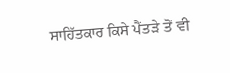ਸਾਹਿੱਤਕਾਰ ਕਿਸੇ ਪੈਂਤੜੇ ਤੋਂ ਵੀ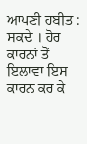ਆਪਣੀ ਹਬੀਤ : ਸਕਦੇ । ਹੋਰ ਕਾਰਨਾਂ ਤੋਂ ਇਲਾਵਾ ਇਸ ਕਾਰਨ ਕਰ ਕੇ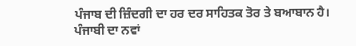ਪੰਜਾਬ ਦੀ ਜ਼ਿੰਦਗੀ ਦਾ ਹਰ ਦਰ ਸਾਹਿਤਕ ਤੋਰ ਤੇ ਬਆਬਾਨ ਹੈ। ਪੰਜਾਬੀ ਦਾ ਨਵਾਂ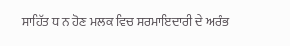ਸਾਹਿੱਤ ਧ ਨ ਹੋਣ ਮਲਕ ਵਿਚ ਸਰਮਾਇਦਾਰੀ ਦੇ ਅਰੰਭ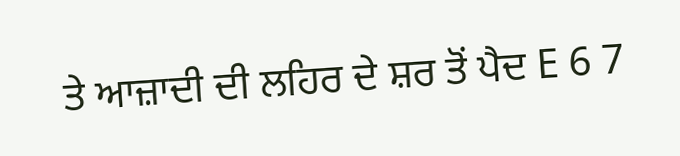ਤੇ ਆਜ਼ਾਦੀ ਦੀ ਲਹਿਰ ਦੇ ਸ਼ਰ ਤੋਂ ਪੈਦ E 6 7